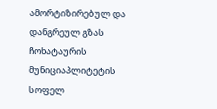ამორტიზირებულ და დანგრეულ გზას ჩოხატაურის მუნიციაპლიტეტის სოფელ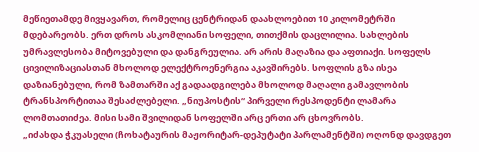მეწიეთამდე მივყავართ, რომელიც ცენტრიდან დაახლოებით 10 კილომეტრში მდებარეობს. ერთ დროს ასკომლიანი სოფელი, თითქმის დაცლილია. სახლების უმრავლესობა მიტოვებული და დანგრეულია. არ არის მაღაზია და აფთიაქი. სოფელს ცივილიზაციასთან მხოლოდ ელექტროენერგია აკავშირებს. სოფლის გზა ისეა დაზიანებული, რომ ზამთარში აქ გადაადგილება მხოლოდ მაღალი გამავლობის ტრანსპორტითაა შესაძლებელი. „ნიუპოსტის“ პირველი რესპოდენტი ლამარა ლომთათიძეა. მისი სამი შვილიდან სოფელში არც ერთი არ ცხოვრობს.
„იძახდა ჭკუასელი (ჩოხატაურის მაჟორიტარ-დეპუტატი პარლამენტში) ოღონდ დავდგეთ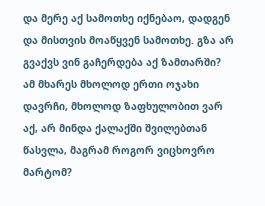და მერე აქ სამოთხე იქნებაო, დადგენ და მისთვის მოაწყვენ სამოთხე. გზა არ გვაქვს ვინ გაჩერდება აქ ზამთარში? ამ მხარეს მხოლოდ ერთი ოჯახი დავრჩი, მხოლოდ ზაფხულობით ვარ აქ, არ მინდა ქალაქში შვილებთან წასვლა, მაგრამ როგორ ვიცხოვრო მარტომ?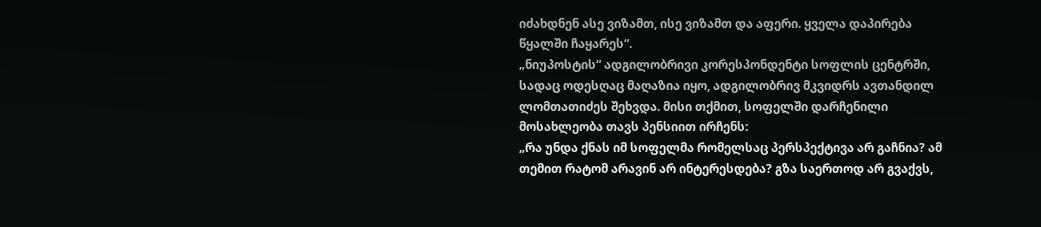იძახდნენ ასე ვიზამთ, ისე ვიზამთ და აფერი. ყველა დაპირება წყალში ჩაყარეს“.
„ნიუპოსტის“ ადგილობრივი კორესპონდენტი სოფლის ცენტრში, სადაც ოდესღაც მაღაზია იყო, ადგილობრივ მკვიდრს ავთანდილ ლომთათიძეს შეხვდა. მისი თქმით, სოფელში დარჩენილი მოსახლეობა თავს პენსიით ირჩენს:
„რა უნდა ქნას იმ სოფელმა რომელსაც პერსპექტივა არ გაჩნია? ამ თემით რატომ არავინ არ ინტერესდება? გზა საერთოდ არ გვაქვს,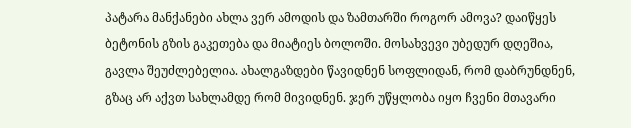პატარა მანქანები ახლა ვერ ამოდის და ზამთარში როგორ ამოვა? დაიწყეს ბეტონის გზის გაკეთება და მიატიეს ბოლოში. მოსახვევი უბედურ დღეშია, გავლა შეუძლებელია. ახალგაზდები წავიდნენ სოფლიდან, რომ დაბრუნდნენ, გზაც არ აქვთ სახლამდე რომ მივიდნენ. ჯერ უწყლობა იყო ჩვენი მთავარი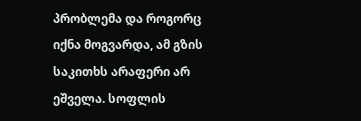პრობლემა და როგორც იქნა მოგვარდა, ამ გზის საკითხს არაფერი არ ეშველა. სოფლის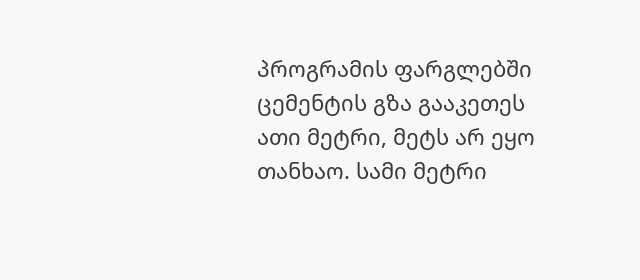პროგრამის ფარგლებში ცემენტის გზა გააკეთეს ათი მეტრი, მეტს არ ეყო თანხაო. სამი მეტრი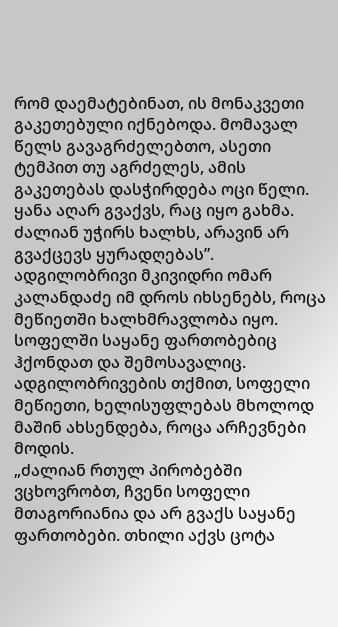რომ დაემატებინათ, ის მონაკვეთი გაკეთებული იქნებოდა. მომავალ წელს გავაგრძელებთო, ასეთი ტემპით თუ აგრძელეს, ამის გაკეთებას დასჭირდება ოცი წელი. ყანა აღარ გვაქვს, რაც იყო გახმა. ძალიან უჭირს ხალხს, არავინ არ გვაქცევს ყურადღებას”.
ადგილობრივი მკივიდრი ომარ კალანდაძე იმ დროს იხსენებს, როცა მეწიეთში ხალხმრავლობა იყო. სოფელში საყანე ფართობებიც ჰქონდათ და შემოსავალიც. ადგილობრივების თქმით, სოფელი მეწიეთი, ხელისუფლებას მხოლოდ მაშინ ახსენდება, როცა არჩევნები მოდის.
„ძალიან რთულ პირობებში ვცხოვრობთ, ჩვენი სოფელი მთაგორიანია და არ გვაქს საყანე ფართობები. თხილი აქვს ცოტა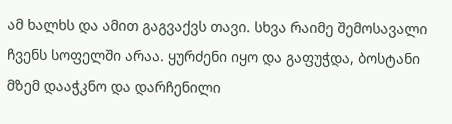ამ ხალხს და ამით გაგვაქვს თავი. სხვა რაიმე შემოსავალი ჩვენს სოფელში არაა. ყურძენი იყო და გაფუჭდა, ბოსტანი მზემ დააჭკნო და დარჩენილი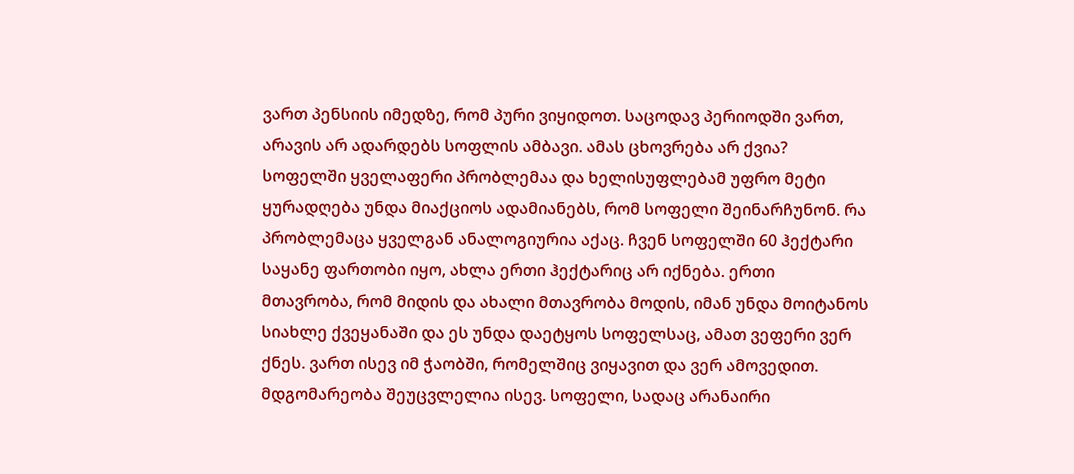ვართ პენსიის იმედზე, რომ პური ვიყიდოთ. საცოდავ პერიოდში ვართ, არავის არ ადარდებს სოფლის ამბავი. ამას ცხოვრება არ ქვია? სოფელში ყველაფერი პრობლემაა და ხელისუფლებამ უფრო მეტი ყურადღება უნდა მიაქციოს ადამიანებს, რომ სოფელი შეინარჩუნონ. რა პრობლემაცა ყველგან ანალოგიურია აქაც. ჩვენ სოფელში 60 ჰექტარი საყანე ფართობი იყო, ახლა ერთი ჰექტარიც არ იქნება. ერთი მთავრობა, რომ მიდის და ახალი მთავრობა მოდის, იმან უნდა მოიტანოს სიახლე ქვეყანაში და ეს უნდა დაეტყოს სოფელსაც, ამათ ვეფერი ვერ ქნეს. ვართ ისევ იმ ჭაობში, რომელშიც ვიყავით და ვერ ამოვედით. მდგომარეობა შეუცვლელია ისევ. სოფელი, სადაც არანაირი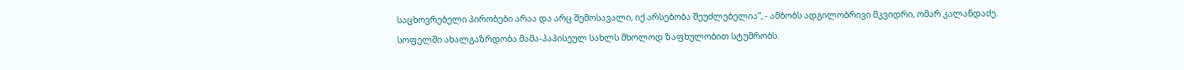საცხოვრებელი პირობები არაა და არც შემოსავალი, იქ არსებობა შეუძლებელია“, - ამბობს ადგილობრივი მკვიდრი, ომარ კალანდაძე.
სოფელში ახალგაზრდობა მამა-პაპისეულ სახლს მხოლოდ ზაფხულობით სტუმრობს.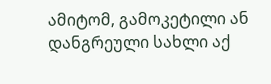ამიტომ, გამოკეტილი ან დანგრეული სახლი აქ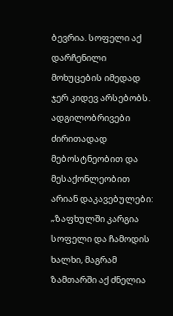ბევრია. სოფელი აქ დარჩენილი მოხუცების იმედად ჯერ კიდევ არსებობს. ადგილობრივები ძირითადად მებოსტნეობით და მესაქონლეობით არიან დაკავებულები:
„ზაფხულში კარგია სოფელი და ჩამოდის ხალხი, მაგრამ ზამთარში აქ ძნელია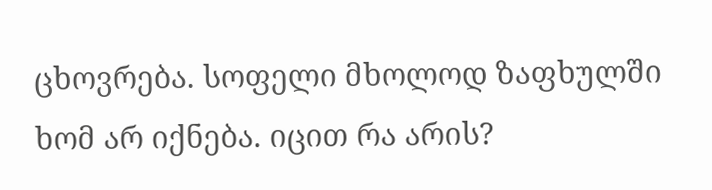ცხოვრება. სოფელი მხოლოდ ზაფხულში ხომ არ იქნება. იცით რა არის?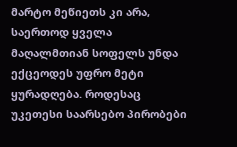მარტო მეწიეთს კი არა, საერთოდ ყველა მაღალმთიან სოფელს უნდა ექცეოდეს უფრო მეტი ყურადღება. როდესაც უკეთესი საარსებო პირობები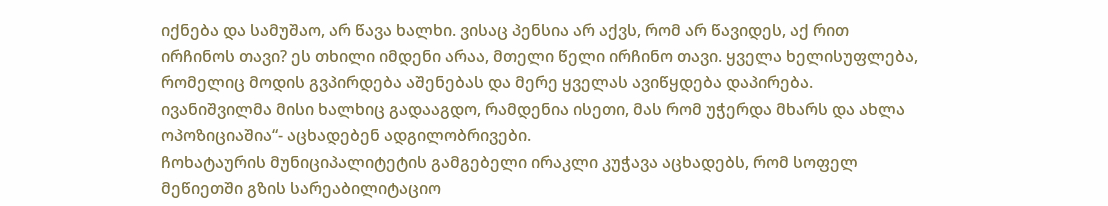იქნება და სამუშაო, არ წავა ხალხი. ვისაც პენსია არ აქვს, რომ არ წავიდეს, აქ რით ირჩინოს თავი? ეს თხილი იმდენი არაა, მთელი წელი ირჩინო თავი. ყველა ხელისუფლება, რომელიც მოდის გვპირდება აშენებას და მერე ყველას ავიწყდება დაპირება. ივანიშვილმა მისი ხალხიც გადააგდო, რამდენია ისეთი, მას რომ უჭერდა მხარს და ახლა ოპოზიციაშია“- აცხადებენ ადგილობრივები.
ჩოხატაურის მუნიციპალიტეტის გამგებელი ირაკლი კუჭავა აცხადებს, რომ სოფელ მეწიეთში გზის სარეაბილიტაციო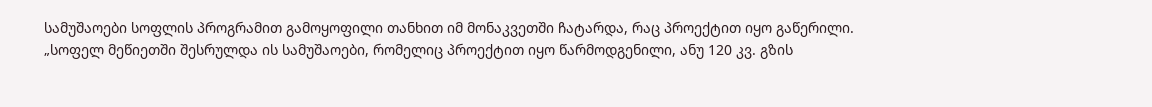სამუშაოები სოფლის პროგრამით გამოყოფილი თანხით იმ მონაკვეთში ჩატარდა, რაც პროექტით იყო გაწერილი.
„სოფელ მეწიეთში შესრულდა ის სამუშაოები, რომელიც პროექტით იყო წარმოდგენილი, ანუ 120 კვ. გზის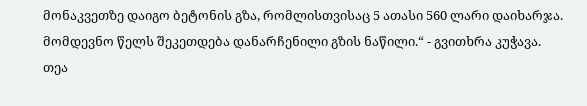მონაკვეთზე დაიგო ბეტონის გზა, რომლისთვისაც 5 ათასი 560 ლარი დაიხარჯა. მომდევნო წელს შეკეთდება დანარჩენილი გზის ნაწილი.“ - გვითხრა კუჭავა.
თეა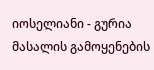იოსელიანი - გურია
მასალის გამოყენების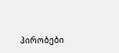პირობები